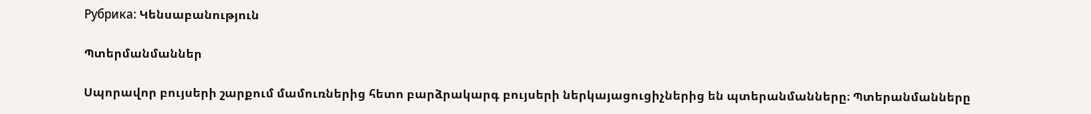Рубрика: Կենսաբանություն

Պտերմանմաններ

Սպորավոր բույսերի շարքում մամուռներից հետո բարձրակարգ բույսերի ներկայացուցիչներից են պտերանմանները։ Պտերանմանները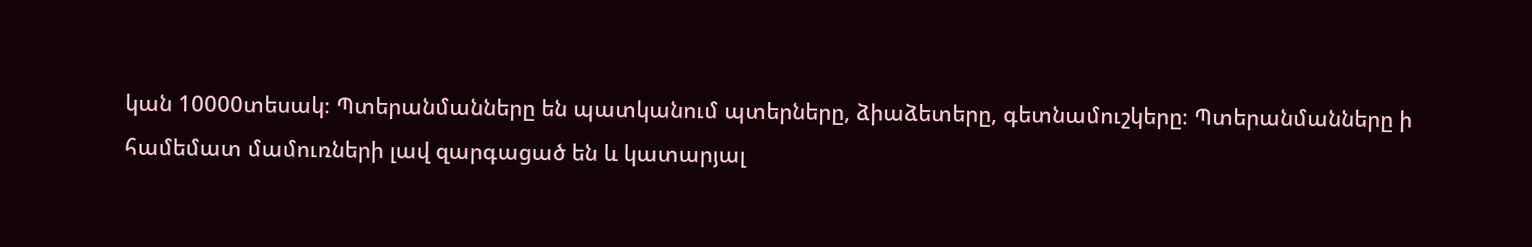կան 10000տեսակ։ Պտերանմանները են պատկանում պտերները, ձիաձետերը, գետնամուշկերը։ Պտերանմանները ի համեմատ մամուռների լավ զարգացած են և կատարյալ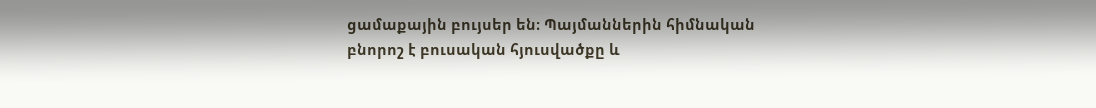ցամաքային բույսեր են։ Պայմաններին հիմնական բնորոշ է բուսական հյուսվածքը և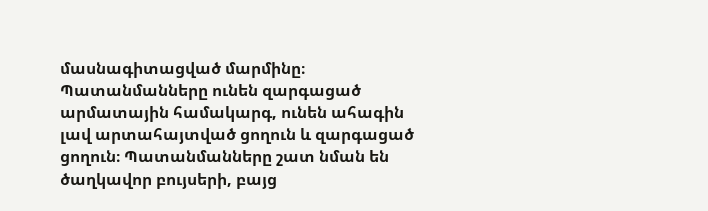մասնագիտացված մարմինը։ Պատանմանները ունեն զարգացած արմատային համակարգ, ունեն ահագին լավ արտահայտված ցողուն և զարգացած ցողուն։ Պատանմանները շատ նման են ծաղկավոր բույսերի, բայց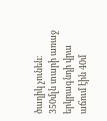ծաղիկ չունեն։ 350մլն տարի առաջ երկրագնդի վրա աճում էին 40մ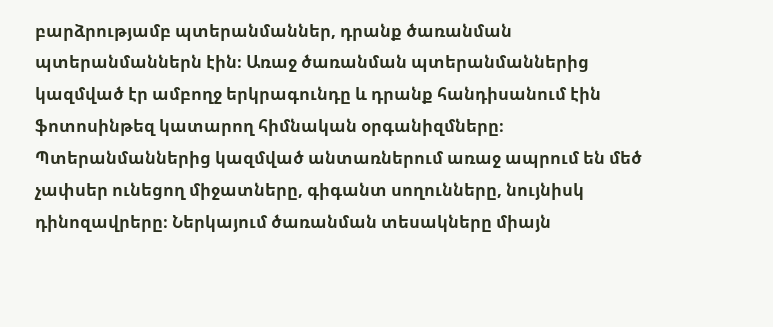բարձրությամբ պտերանմաններ, դրանք ծառանման պտերանմաններն էին։ Առաջ ծառանման պտերանմաններից կազմված էր ամբողջ երկրագունդը և դրանք հանդիսանում էին ֆոտոսինթեզ կատարող հիմնական օրգանիզմները։ Պտերանմաններից կազմված անտառներում առաջ ապրում են մեծ չափսեր ունեցող միջատները, գիգանտ սողունները, նույնիսկ դինոզավրերը։ Ներկայում ծառանման տեսակները միայն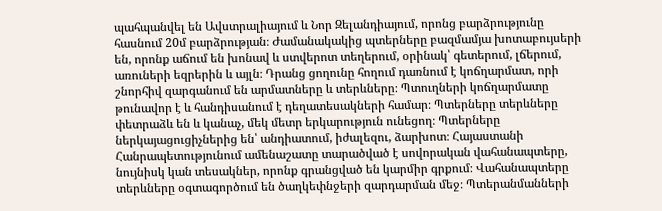պահպանվել են Ավստրալիայում և Նոր Զելանդիայում, որոնց բարձրությունը հասնում 20մ բարձրության։ Ժամանակակից պտերները բազմամյա խոտաբույսերի են, որոնք աճում են խոնավ և ստվերոտ տեղերում, օրինակ՝ գետերում, լճերում, առուների եզրերին և այլն։ Դրանց ցողունը հողում դառնում է կոճղարմատ, որի շնորհիվ զարգանում են արմատները և տերևները։ Պտուղների կոճղարմատը թունավոր է և հանդիսանում է դեղատեսակների համար։ Պտերները տերևները փետրաձև են և կանաչ, մեկ մետր երկարություն ունեցող։ Պտերները ներկայացուցիչներից են՝ անդիատում, իժալեզու, ձարխոտ։ Հայաստանի Հանրապետությունում ամենաշատը տարածված է սովորական վահանապտերը, նույնիսկ կան տեսակներ, որոնք գրանցված են կարմիր գրքում։ Վահանապտերը տերևները օգտագործում են ծաղկեփնջերի զարդարման մեջ։ Պտերանմանների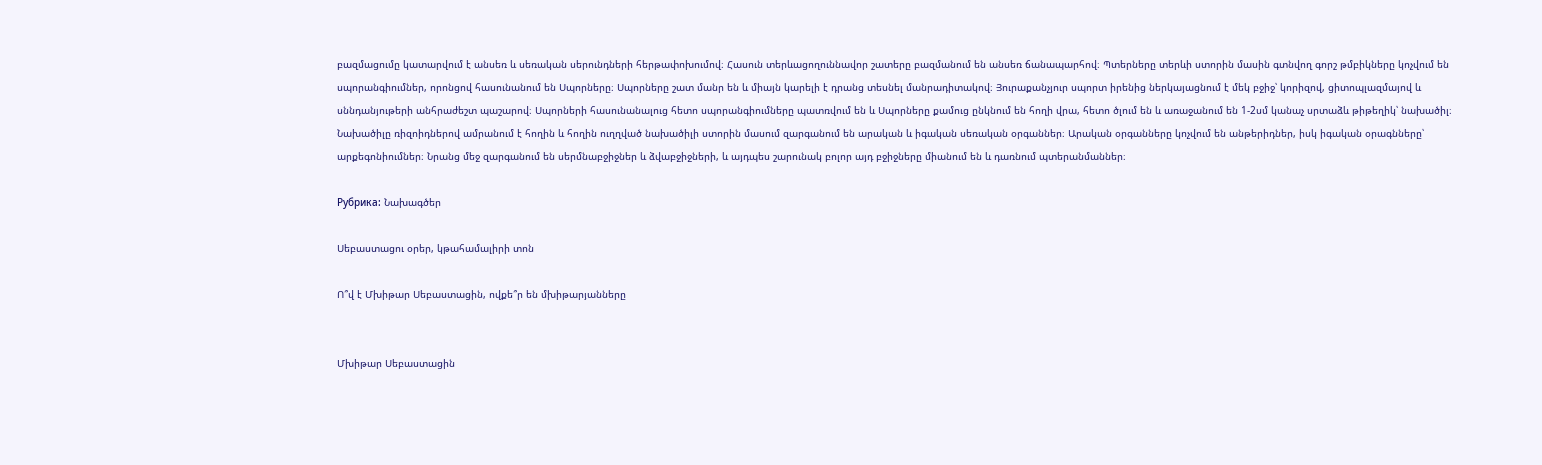բազմացումը կատարվում է անսեռ և սեռական սերունդների հերթափոխումով։ Հասուն տերևացողուննավոր շատերը բազմանում են անսեռ ճանապարհով։ Պտերները տերևի ստորին մասին գտնվող գորշ թմբիկները կոչվում են սպորանգիումներ, որոնցով հասունանում են Սպորները։ Սպորները շատ մանր են և միայն կարելի է դրանց տեսնել մանրադիտակով։ Յուրաքանչյուր սպորտ իրենից ներկայացնում է մեկ բջիջ՝ կորիզով, ցիտոպլազմայով և սննդանյութերի անհրաժեշտ պաշարով։ Սպորների հասունանալուց հետո սպորանգիումները պատռվում են և Սպորները քամուց ընկնում են հողի վրա, հետո ծլում են և առաջանում են 1-2սմ կանաչ սրտաձև թիթեղիկ՝ նախածիլ։ Նախածիլը ռիզոիդներով ամրանում է հողին և հողին ուղղված նախածիլի ստորին մասում զարգանում են արական և իգական սեռական օրգաններ։ Արական օրգանները կոչվում են անթերիդներ, իսկ իգական օրագնները՝ արքեգոնիումներ։ Նրանց մեջ զարգանում են սերմնաբջիջներ և ձվաբջիջների, և այդպես շարունակ բոլոր այդ բջիջները միանում են և դառնում պտերանմաններ։

Рубрика: Նախագծեր

Սեբաստացու օրեր, կթահամալիրի տոն

Ո՞վ է Մխիթար Սեբաստացին, ովքե՞ր են մխիթարյանները


Մխիթար Սեբաստացին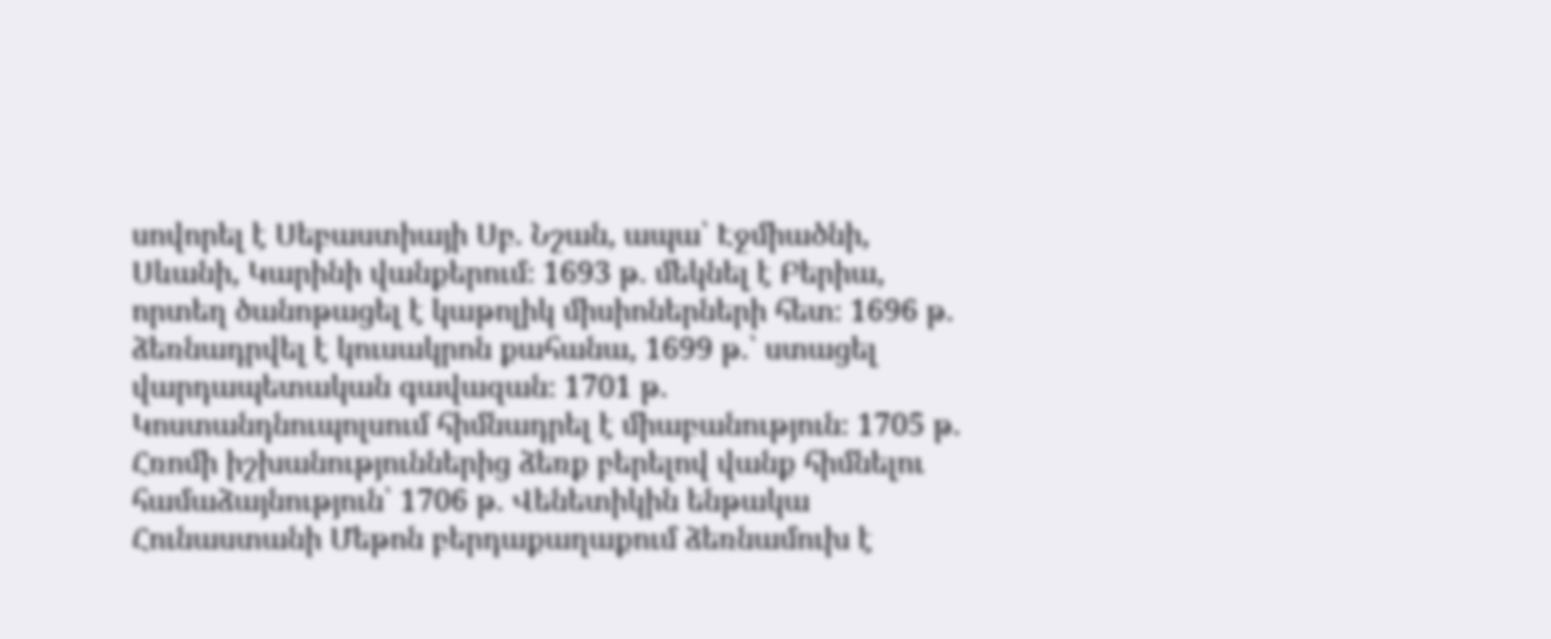սովորել է Սեբաստիայի Սբ. Նշան, ապա՝ Էջմիածնի, Սևանի, Կարինի վանքերում։ 1693 թ. մեկնել է Բերիա, որտեղ ծանոթացել է կաթոլիկ միսիոներների հետ։ 1696 թ. ձեռնադրվել է կուսակրոն քահանա, 1699 թ.՝ ստացել վարդապետական գավազան։ 1701 թ. Կոստանդնուպոլսում հիմնադրել է միաբանություն։ 1705 թ. Հռոմի իշխանություններից ձեռք բերելով վանք հիմնելու համաձայնություն՝ 1706 թ. Վենետիկին ենթակա Հունաստանի Մեթոն բերդաքաղաքում ձեռնամուխ է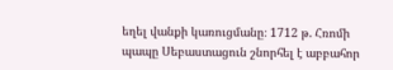եղել վանքի կառուցմանը։ 1712 թ. Հռոմի պապը Սեբաստացուն շնորհել է աբբահոր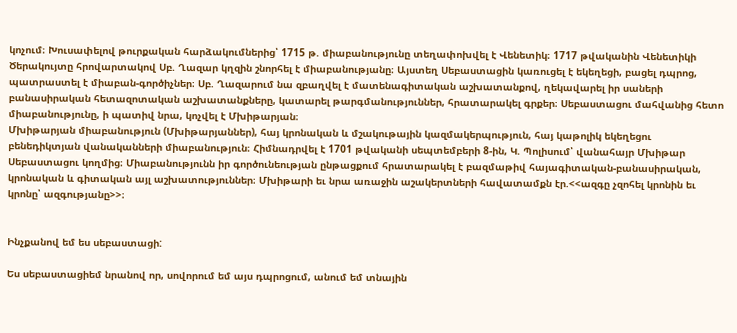կոչում։ Խուսափելով թուրքական հարձակումներից՝ 1715 թ. միաբանությունը տեղափոխվել է Վենետիկ։ 1717 թվականին Վենետիկի Ծերակույտը հրովարտակով Սբ. Ղազար կղզին շնորհել է միաբանությանը։ Այստեղ Սեբաստացին կառուցել է եկեղեցի, բացել դպրոց, պատրաստել է միաբան-գործիչներ։ Սբ. Ղազարում նա զբաղվել է մատենագիտական աշխատանքով, ղեկավարել իր սաների բանասիրական հետազոտական աշխատանքները, կատարել թարգմանություններ, հրատարակել գրքեր։ Սեբաստացու մահվանից հետո միաբանությունը, ի պատիվ նրա, կոչվել է Մխիթարյան։
Մխիթարյան միաբանություն (Մխիթարյաններ), հայ կրոնական և մշակութային կազմակերպություն, հայ կաթոլիկ եկեղեցու բենեդիկտյան վանականների միաբանություն։ Հիմնադրվել է 1701 թվականի սեպտեմբերի 8-ին, Կ. Պոլիսում՝ վանահայր Մխիթար Սեբաստացու կողմից։ Միաբանությունն իր գործունեության ընթացքում հրատարակել է բազմաթիվ հայագիտական-բանասիրական, կրոնական և գիտական այլ աշխատություններ։ Մխիթարի եւ նրա առաջին աշակերտների հավատամքն էր.<<ազգը չզոհել կրոնին եւ կրոնը՝ ազգությանը>>։


Ինչքանով եմ ես սեբաստացի:

Ես սեբաստացիեմ նրանով որ, սովորում եմ այս դպրոցում, անում եմ տնային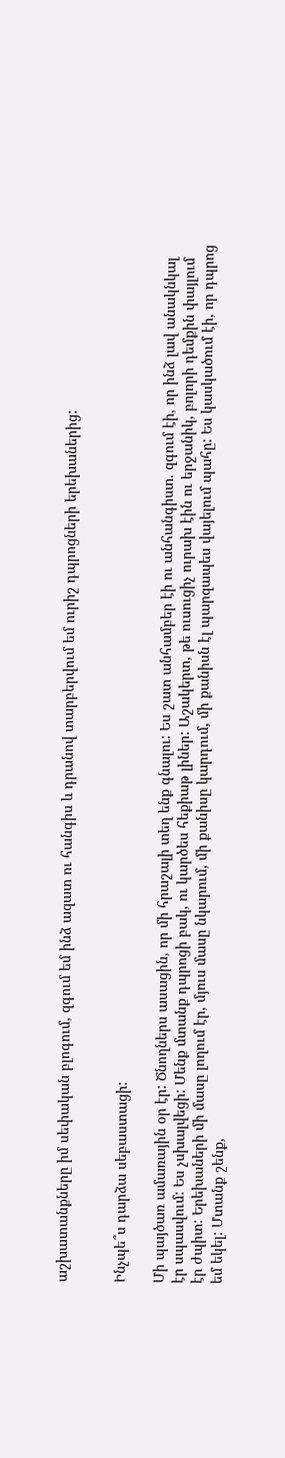աշխատանքները իմ սեփական բլոգում, զգում եմ ինձ ազատ ու հանգիս և դրանով տարբերվում եմ ուրիշ դպրոցների երեխաներից:


Ինչպե՞ս դարձա սեբաստացի:

Մի պայծառ ամառային օր էր: Ծնողներս ասացին, որ մի հրաշալի տեղ ենք գնալու: Ես շատ անհամբեր էի ու անհանգիստ. զգում էի, որ ինձ լավ անակնկալ էր սպասվում: Ես չսխալվեցի: Մենք մտանք դպրոցի բակ, ու կարծես հեքիաթ լիներ: Աշակերտ, թե ուսուցիչ ուրախ էին ու երջանիկ, բոլորի դեմքին փայլում էր ժպիտ: Երեխաների մի մասը լողում էր, մյուս մասը նկարում, մի քանիսը կարդում, մի քանիսն էլ պարզապես վայելում պահը: Ես կասկածում էի, որ դպրոց եմ եկել: Մտանք շենք,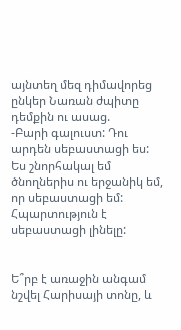այնտեղ մեզ դիմավորեց ընկեր Նառան ժպիտը դեմքին ու ասաց.
-Բարի գալուստ: Դու արդեն սեբաստացի ես:
Ես շնորհակալ եմ ծնողներիս ու երջանիկ եմ, որ սեբաստացի եմ: Հպարտություն է սեբաստացի լինելը:


Ե՞րբ է առաջին անգամ նշվել Հարիսայի տոնը, և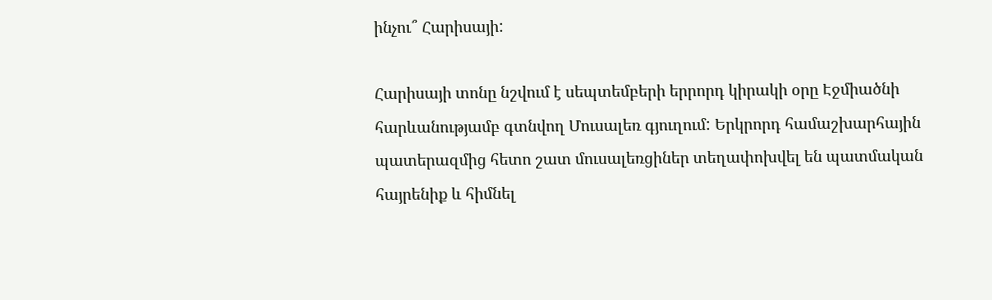ինչու՞ Հարիսայի:

Հարիսայի տոնը նշվում է սեպտեմբերի երրորդ կիրակի օրը Էջմիածնի հարևանությամբ գտնվող Մուսալեռ գյուղում: Երկրորդ համաշխարհային պատերազմից հետո շատ մուսալեռցիներ տեղափոխվել են պատմական հայրենիք և հիմնել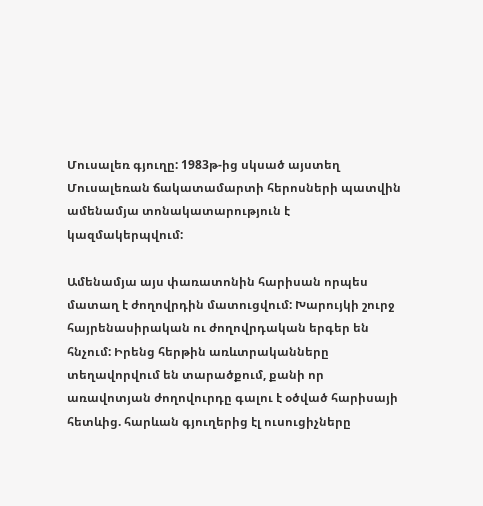Մուսալեռ գյուղը: 1983թ-ից սկսած այստեղ Մուսալեռան ճակատամարտի հերոսների պատվին ամենամյա տոնակատարություն է կազմակերպվում:

Ամենամյա այս փառատոնին հարիսան որպես մատաղ է ժողովրդին մատուցվում: Խարույկի շուրջ հայրենասիրական ու ժողովրդական երգեր են հնչում: Իրենց հերթին առևտրականները տեղավորվում են տարածքում, քանի որ առավոտյան ժողովուրդը գալու է օծված հարիսայի հետևից. հարևան գյուղերից էլ ուսուցիչները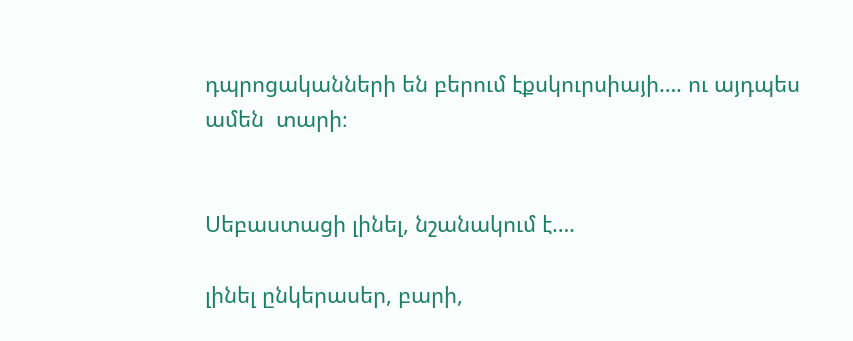դպրոցականների են բերում էքսկուրսիայի…. ու այդպես ամեն  տարի։


Սեբաստացի լինել, նշանակում է….

լինել ընկերասեր, բարի,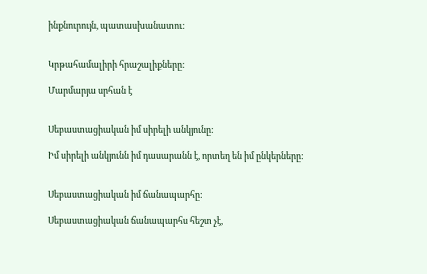ինքնուրույն, պատասխանատու:


Կրթահամալիրի հրաշալիքները:

Մարմարյա սրհան է


Սեբաստացիական իմ սիրելի անկյունը:

Իմ սիրելի անկյունն իմ դասարանն է, որտեղ են իմ ընկերները:


Սեբաստացիական իմ ճանապարհը:

Սեբաստացիական ճանապարհս հեշտ չէ,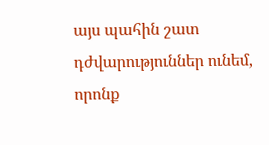այս պահին շատ դժվարություններ ունեմ, որոնք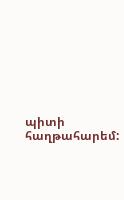պիտի հաղթահարեմ: